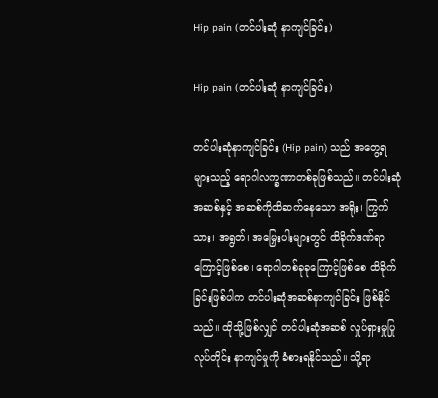Hip pain (တင်ပါးဆုံ နာကျင်ခြင်း)

Hip pain (တင်ပါးဆုံ နာကျင်ခြင်း)

တင်ပါးဆုံနာကျင်ခြင်း (Hip pain) သည် အတွေ့ရများသည့် ရောဂါလက္ခဏာတစ်ခုဖြစ်သည်။ တင်ပါးဆုံအဆစ်နှင့် အဆစ်ကိုထိဆက်နေသော အရိုး၊ ကြွက်သား၊ အရွတ်၊ အမြှေးပါးများတွင် ထိခိုက်ဒဏ်ရာကြောင့်ဖြစ်စေ၊ ရောဂါတစ်ခုခုကြောင့်ဖြစ်စေ ထိခိုက်ခြင်းဖြစ်ပါက တင်ပါးဆုံအဆစ်နာကျင်ခြင်း ဖြစ်နိုင်သည်။ ထိုသို့ဖြစ်လျှင် တင်ပါးဆုံအဆစ် လှုပ်ရှားမှုပြုလုပ်တိုင်း နာကျင်မှုကို ခံစားရနိုင်သည်။ သို့ရာ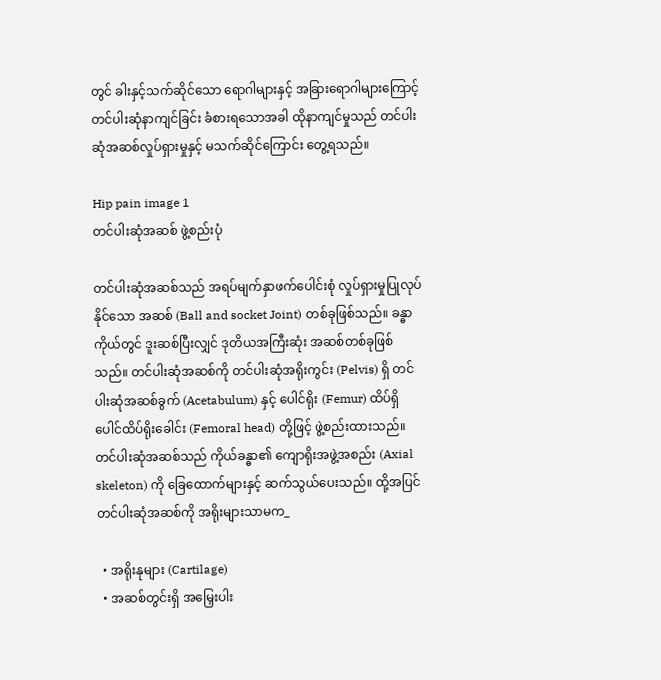တွင် ခါးနှင့်သက်ဆိုင်‌သော ရောဂါများနှင့် အခြားရောဂါများကြောင့် တင်ပါးဆုံနာကျင်ခြင်း ခံစားရသောအခါ ထိုနာကျင်မှုသည် တင်ပါးဆုံအဆစ်လှုပ်ရှားမှုနှင့် မသက်ဆိုင်ကြောင်း တွေ့ရသည်။

Hip pain image 1
တင်ပါးဆုံအဆစ် ဖွဲ့စည်းပုံ

တင်ပါးဆုံအဆစ်သည် အရပ်မျက်နှာဖက်ပေါင်းစုံ လှုပ်ရှားမှုပြုလုပ်နိုင်သော အဆစ် (Ball and socket Joint) တစ်ခုဖြစ်သည်။ ခန္ဓာကိုယ်တွင် ဒူးဆစ်ပြီးလျှင် ဒုတိယအကြီးဆုံး အဆစ်တစ်ခုဖြစ်သည်။ တင်ပါးဆုံအဆစ်ကို တင်ပါးဆုံအရိုးကွင်း (Pelvis) ရှိ တင်ပါးဆုံအဆစ်ခွက် (Acetabulum) နှင့် ပေါင်ရိုး (Femur) ထိပ်ရှိ ပေါင်ထိပ်ရိုးခေါင်း (Femoral head) တို့ဖြင့် ဖွဲ့စည်းထားသည်။ တင်ပါးဆုံအဆစ်သည် ကိုယ်ခန္ဓာ၏ ‌ကျောရိုးအဖွဲ့အစည်း (Axial skeleton) ကို ခြေထောက်များနှင့် ဆက်သွယ်ပေးသည်။ ထို့အပြင် တင်ပါးဆုံအဆစ်ကို အရိုးများသာမက_

  • အရိုးနုများ (Cartilage)
  • အဆစ်တွင်းရှိ အမြှေးပါး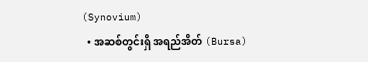(Synovium)
  • အဆစ်တွင်းရှိ အရည်အိတ် (Bursa)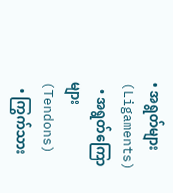• အရွတ်များ (Ligaments)
  • အရွတ်ကြောများ (Tendons)
  • ကြွက်သား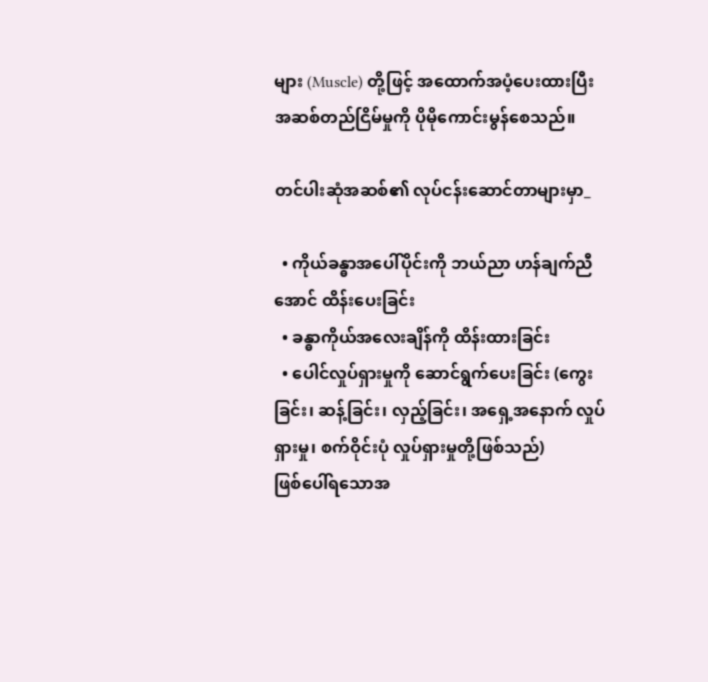များ (Muscle) တို့ဖြင့် အထောက်အပံ့ပေးထားပြီး အဆစ်တည်ငြိမ်မှုကို ပိုမိုကောင်းမွန်စေသည်။

တင်ပါးဆုံအဆစ်၏ လုပ်ငန်းဆောင်တာများမှာ_

  • ကိုယ်ခန္ဓာအပေါ်ပိုင်းကို ဘယ်ညာ ဟန်ချက်ညီအောင် ထိန်းပေးခြင်း
  • ခန္ဓာကိုယ်အလေးချိန်ကို ထိန်းထားခြင်း
  • ပေါင်လှုပ်ရှားမှုကို ဆောင်ရွက်ပေးခြင်း (ကွေးခြင်း၊ ဆန့်ခြင်း၊ လှည့်ခြင်း၊ အရှေ့အနောက် လှုပ်ရှားမှု၊ စက်ဝိုင်းပုံ လှုပ်ရှားမှုတို့ဖြစ်သည်)
ဖြစ်ပေါ်ရသောအ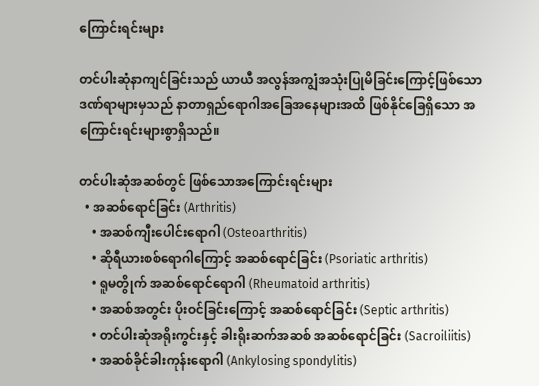ကြောင်းရင်းများ

တင်ပါးဆုံနာကျင်ခြင်းသည် ယာယီ အလွန်အကျွံအသုံးပြုမိခြင်းကြောင့်ဖြစ်သော ဒဏ်ရာများမှသည် နာတာရှည်ရောဂါအခြေအနေများအထိ ဖြစ်နိုင်ခြေရှိသော အကြောင်းရင်းများစွာရှိသည်။

တင်ပါးဆုံအဆစ်တွင် ဖြစ်သောအကြောင်းရင်းများ
  • အဆစ်ရောင်ခြင်း (Arthritis)
    • အဆစ်ကျီးပေါင်းရောဂါ (Osteoarthritis)
    • ဆိုရီယားစစ်ရောဂါကြောင့် အဆစ်ရောင်ခြင်း (Psoriatic arthritis)
    • ရူမတွိုက် အဆစ်‌ရောင်‌ရောဂါ (Rheumatoid arthritis)
    • အဆစ်အတွင်း ပိုးဝင်ခြင်းကြောင့် အဆစ်ရောင်ခြင်း (Septic arthritis)
    • တင်ပါးဆုံအရိုးကွင်းနှင့် ခါးရိုးဆက်အဆစ် အဆစ်ရောင်ခြင်း (Sacroiliitis)
    • အဆစ်ခိုင်ခါးကုန်းရောဂါ (Ankylosing spondylitis)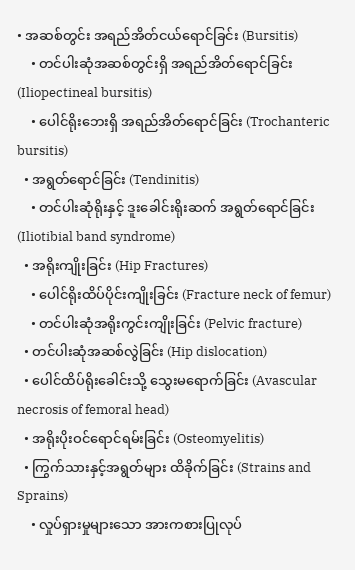• အဆစ်တွင်း အရည်အိတ်ငယ်ရောင်ခြင်း (Bursitis)
    • တင်ပါးဆုံအဆစ်တွင်းရှိ အရည်အိတ်ရောင်ခြင်း (Iliopectineal bursitis)
    • ပေါင်ရိုးဘေးရှိ အရည်အိတ်ရောင်ခြင်း (Trochanteric bursitis)
  • အရွတ်ရောင်ခြင်း (Tendinitis)
    • တင်ပါးဆုံရိုးနှင့် ဒူးခေါင်းရိုးဆက် အရွတ်ရောင်ခြင်း (Iliotibial band syndrome)
  • အရိုးကျိုးခြင်း (Hip Fractures)
    • ပေါင်ရိုးထိပ်ပိုင်းကျိုးခြင်း (Fracture neck of femur)
    • တင်ပါးဆုံအရိုးကွင်းကျိုးခြင်း (Pelvic fracture)
  • တင်ပါးဆုံအဆစ်လွဲခြင်း (Hip dislocation)
  • ပေါင်ထိပ်ရိုးခေါင်းသို့ သွေးမရောက်ခြင်း (Avascular necrosis of femoral head)
  • အရိုးပိုးဝင်ရောင်ရမ်းခြင်း (Osteomyelitis)
  • ကြွက်သားနှင့်အရွတ်များ ထိခိုက်ခြင်း (Strains and Sprains)
    • လှုပ်ရှားမှုများသော အားကစားပြုလုပ်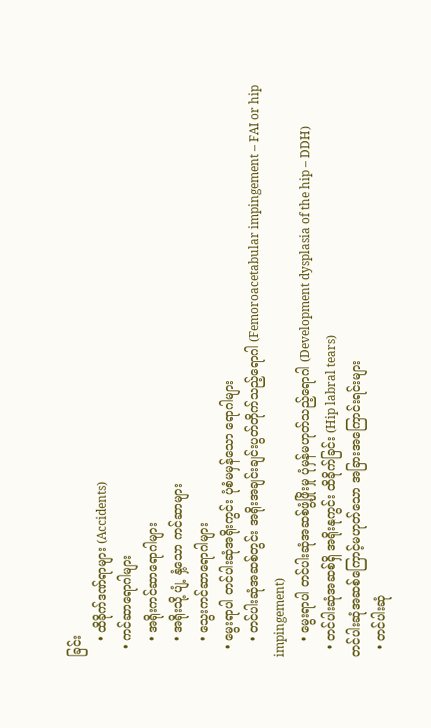ခြင်း
    • ထိခိုက်ဒဏ်ရာများ (Accidents)
  • ကင်ဆာရောဂါများ
    • အရိုးကင်ဆာရောဂါများ
    • အရိုးသို့ ပျံ့ နှံ့သော ကင်ဆာများ
    • သွေးကင်ဆာရောဂါများ
  • မွေးရာပါ တင်ပါးဆုံအရိုးကွင်း ပုံစံမမှန်သော ရောဂါများ
    • တင်ပါးဆုံအဆစ်တွင်း အရိုးအချင်းချင်းပွတ်တိုက်သည့်ရောဂါ (Femoroacetabular impingement – FAI or hip impingement)
    • မွေးရာပါ တင်ပါးဆုံအဆစ်ဖွံ့ဖြိုးမှု ပုံမှန်မဟုတ်သည့်ရောဂါ (Development dysplasia of the hip – DDH)
  • တင်ပါးဆုံအဆစ်ရှိ အရိုးနုကွင်း ထိခိုက်ခြင်း (Hip labral tears)
တင်ပါးဆုံအဆစ်ကြောင့်မဟုတ်သော အခြားအကြောင်းရင်းများ
  • တင်ပါးဆုံ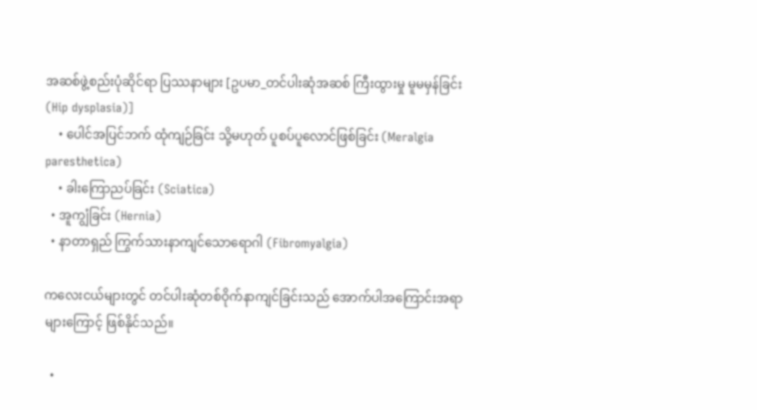အဆစ်ဖွဲ့စည်းပုံဆိုင်ရာ ပြဿနာများ [ဥပမာ_တင်ပါးဆုံအဆစ် ကြီးထွားမှု မူမမှန်ခြင်း (Hip dysplasia)]
    • ပေါင်အပြင်ဘက် ထုံကျဉ်ခြင်း သို့မဟုတ် ပူစပ်ပူလောင်ဖြစ်ခြင်း (Meralgia paresthetica)
    • ခါးကြောညပ်ခြင်း (Sciatica)
  • အူကျွံခြင်း (Hernia)
  • နာတာရှည် ကြွက်သားနာကျင်သောရောဂါ (Fibromyalgia)

ကလေးငယ်များတွင် တင်ပါးဆုံတစ်ဝိုက်နာကျင်ခြင်းသည် အောက်ပါအကြောင်းအရာများကြောင့် ဖြစ်နိုင်သည်။

  •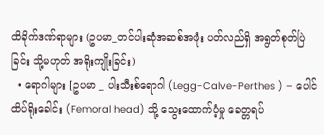ထိခိုက်ဒဏ်ရာများ (ဥပမာ_တင်ပါးဆုံအဆစ်အဖုံး ပတ်လည်ရှိ အရွတ်စုတ်ပြဲခြင်း သို့မဟုတ် အရိုးကျိုးခြင်း)
  • ရောဂါများ [ဥပမာ _ ပါးသီးစ်ရောဂါ (Legg-Calve-Perthes ) – ပေါင်ထိပ်ရိုးခေါင်း (Femoral head) သို့ သွေးထောက်ပံ့မှု ခေတ္တရပ်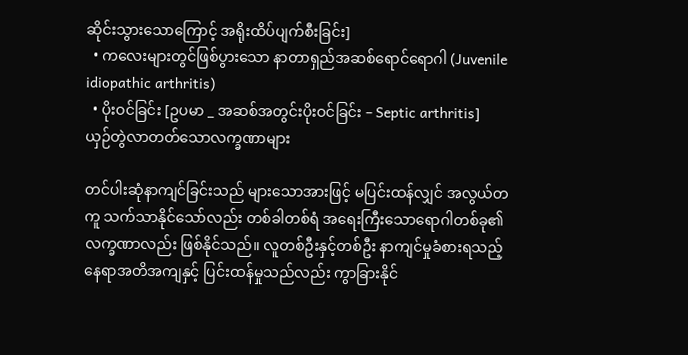ဆိုင်းသွားသောကြောင့် အရိုးထိပ်ပျက်စီးခြင်း]
  • ကလေးများတွင်ဖြစ်ပွားသော နာတာရှည်အဆစ်ရောင်ရောဂါ (Juvenile idiopathic arthritis)
  • ပိုးဝင်ခြင်း [ဥပမာ _ အဆစ်အတွင်းပိုးဝင်ခြင်း – Septic arthritis]
ယှဉ်တွဲလာတတ်သောလက္ခဏာများ

တင်ပါးဆုံနာကျင်ခြင်းသည် များသောအားဖြင့် မပြင်းထန်လျှင် အလွယ်တကူ သက်သာနိုင်သော်လည်း တစ်ခါတစ်ရံ အရေးကြီးသောရောဂါတစ်ခု၏ လက္ခဏာလည်း ဖြစ်နိုင်သည်။ လူတစ်ဦးနှင့်တစ်ဦး နာကျင်မှုခံစားရသည့် နေရာအတိအကျနှင့် ပြင်းထန်မှုသည်လည်း ကွာခြားနိုင်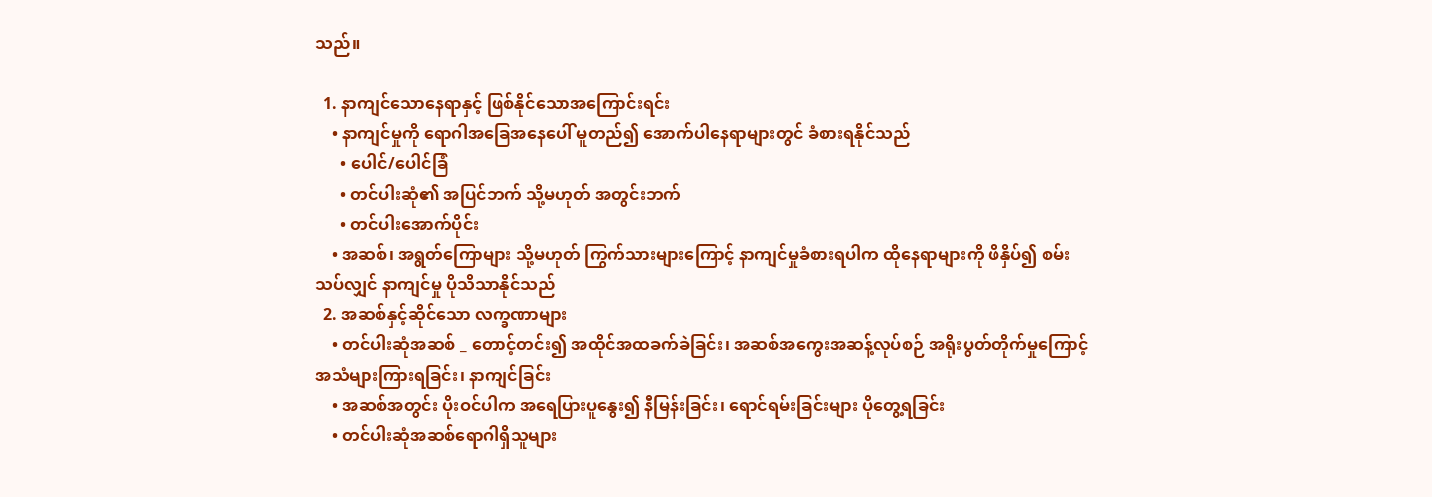သည်။

  1. နာကျင်သောနေရာနှင့် ဖြစ်နိုင်သောအကြောင်းရင်း
    • နာကျင်မှုကို ရောဂါအခြေအနေပေါ် မူတည်၍ အောက်ပါနေရာများတွင် ခံစားရနိုင်သည်
      • ပေါင်/ပေါင်ခြံ
      • တင်ပါးဆုံ၏ အပြင်ဘက် သို့မဟုတ် အတွင်းဘက်
      • တင်ပါးအောက်ပိုင်း
    • အဆစ်၊ အရွတ်ကြောများ သို့မဟုတ် ကြွက်သားများကြောင့် နာကျင်မှုခံစားရပါက ထိုနေရာများကို ဖိနှိပ်၍ စမ်းသပ်လျှင် နာကျင်မှု ပိုသိသာနိုင်သည်
  2. အဆစ်နှင့်ဆိုင်သော လက္ခဏာများ
    • တင်ပါးဆုံအဆစ် _ တောင့်တင်း၍ အထိုင်အထခက်ခဲခြင်း၊ အဆစ်အကွေးအဆန့်လုပ်စဉ် အရိုးပွတ်တိုက်မှုကြောင့် အသံများကြားရခြင်း၊ နာကျင်ခြင်း
    • အဆစ်အတွင်း ပိုးဝင်ပါက အရေပြားပူနွေး၍ နီမြန်းခြင်း၊ ရောင်ရမ်းခြင်းများ ပိုတွေ့ရခြင်း
    • တင်ပါးဆုံအဆစ်ရောဂါရှိသူများ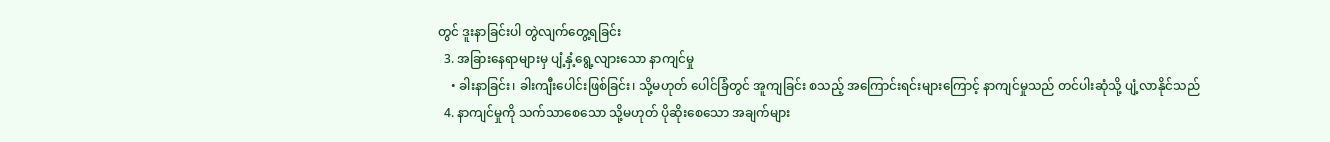တွင် ဒူးနာခြင်းပါ တွဲလျက်တွေ့ရခြင်း
  3. အခြားနေရာများမှ ပျံ့နှံ့ရွေ့လျားသော နာကျင်မှု
    • ခါးနာခြင်း၊ ခါးကျီးပေါင်းဖြစ်ခြင်း၊ သို့မဟုတ် ပေါင်ခြံတွင် အူကျခြင်း စသည့် အကြောင်းရင်းများကြောင့် နာကျင်မှုသည် တင်ပါးဆုံသို့ ပျံ့လာနိုင်သည်
  4. နာကျင်မှုကို သက်သာစေသော သို့မဟုတ် ပိုဆိုးစေသော အချက်များ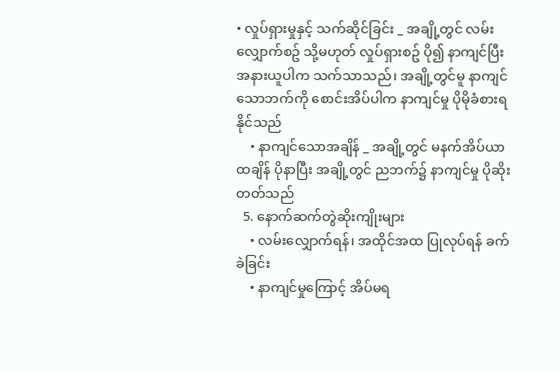• လှုပ်ရှားမှုနှင့် သက်ဆိုင်ခြင်း _ အချို့တွင် လမ်းလျှောက်စဥ် သို့မဟုတ် လှုပ်ရှားစဥ် ပို၍ နာကျင်ပြီး အနားယူပါက သက်သာသည်၊ အချို့တွင်မူ နာကျင်သောဘက်ကို စောင်းအိပ်ပါက နာကျင်မှု ပိုမိုခံစားရနိုင်သည်
    • နာကျင်သောအချိန် _ အချို့တွင် မနက်အိပ်ယာထချိန် ပိုနာပြီး အချို့တွင် ညဘက်၌ နာကျင်မှု ပိုဆိုးတတ်သည်
  5. နောက်ဆက်တွဲဆိုးကျိုးများ
    • လမ်းလျှောက်ရန်၊ အထိုင်အထ ပြုလုပ်ရန် ခက်ခဲခြင်း
    • နာကျင်မှုကြောင့် အိပ်‌မရ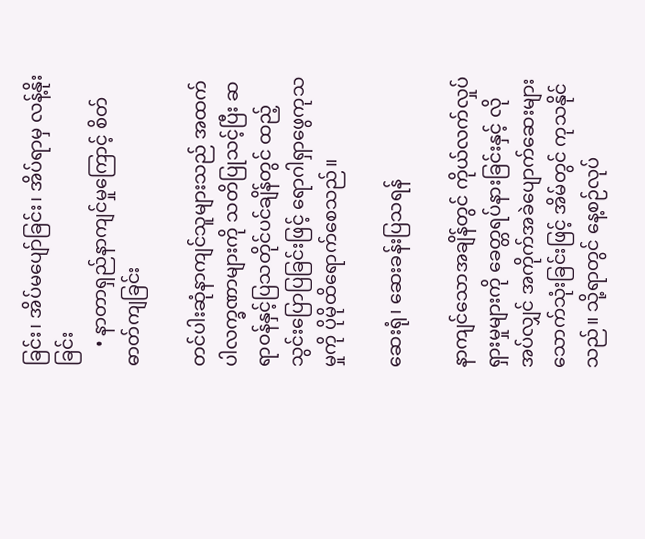ခြင်း၊ အိပ်မပျော်ခြင်း၊ အိပ်ရာမှ လန့်နိုးခြင်း
    • နာတာရှည်နာကျင်မှုကြောင့် စိတ်ဓာတ်ကျခြင်း

တင်ပါးဆုံနာကျင်သူများသည် အထက်ပါလက္ခဏာများကို သတိပြုသင့်ပြီး ဆရာဝန်နှင့်ပြသတိုင်ပင်ချိန်တွင် ထည့်သွင်းပြောပြခြင်းဖြင့် ရောဂါရှာဖွေကုသမှုကို ပိုမိုထိရောက်စေသည်။

ဆေးရုံ၊ ဆေးခန်းပြသရန်

နာကျင်သောအချိန်တွင် ကိုယ်လက်လှုပ်ရှားမှုများကို ခေတ္တရပ်နားခြင်းနှင့် လိုအပ်လျှင် အကိုက်အခဲပျောက်ဆေးများ သောက်သုံးခြင်းဖြင့် အိမ်တွင် ကုသနိုင်သည်။ သို့ရာတွင် နေ့စဉ်လုပ်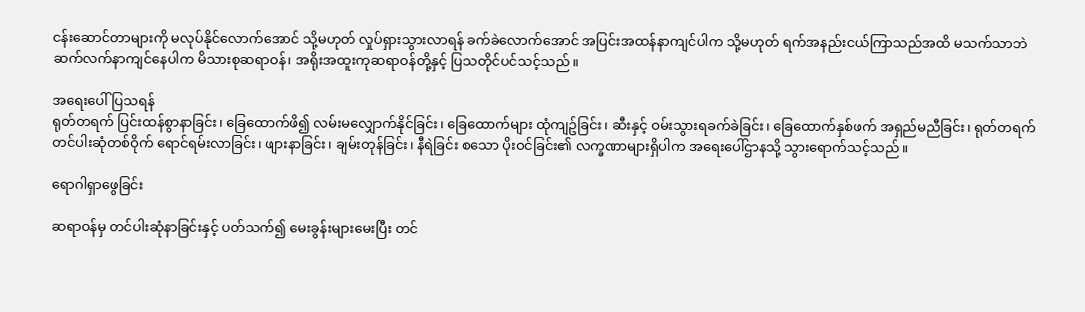ငန်းဆောင်တာများကို မလုပ်နိုင်လောက်အောင် သို့မဟုတ် လှုပ်ရှားသွားလာရန် ခက်ခဲလောက်အောင် အပြင်းအထန်နာကျင်ပါက သို့မဟုတ် ရက်အနည်းငယ်ကြာသည်အထိ မသက်သာဘဲ ဆက်လက်နာကျင်နေပါက မိသားစုဆရာဝန်၊ အရိုးအထူးကုဆရာဝန်တို့နှင့် ပြသတိုင်ပင်သင့်သည်။

အရေးပေါ်ပြသရန်
ရုတ်တရက် ပြင်းထန်စွာနာခြင်း၊ ခြေထောက်ဖိ၍ လမ်းမလျှောက်နိုင်ခြင်း၊ ခြေထောက်များ ထုံကျဥ်ခြင်း၊ ဆီးနှင့် ဝမ်းသွားရခက်ခဲခြင်း၊ ခြေထောက်နှစ်ဖက် အရှည်မညီခြင်း၊ ရုတ်တရက် တင်ပါးဆုံတစ်ဝိုက် ရောင်ရမ်းလာခြင်း၊ ဖျားနာခြင်း၊ ချမ်းတုန်ခြင်း၊ နီရဲခြင်း စသော ပိုးဝင်ခြင်း၏ လက္ခဏာများရှိပါက အရေးပေါ်ဌာနသို့ သွားရောက်သင့်သည်။

ရောဂါရှာဖွေခြင်း

ဆရာဝန်မှ တင်ပါးဆုံနာခြင်းနှင့် ပတ်သက်၍ မေးခွန်းများမေးပြီး တင်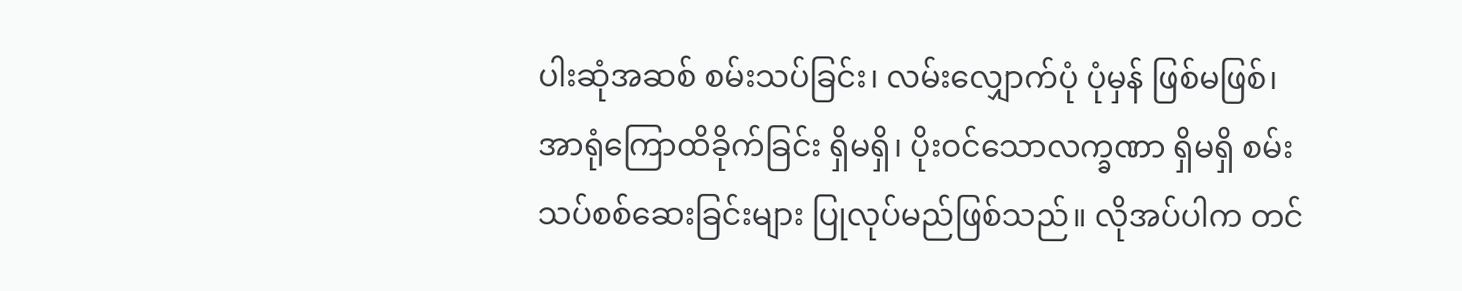ပါးဆုံအဆစ် စမ်းသပ်ခြင်း၊ လမ်းလျှောက်ပုံ ပုံမှန် ဖြစ်မဖြစ်၊ အာရုံကြောထိခိုက်ခြင်း ရှိမရှိ၊ ပိုးဝင်သောလက္ခဏာ ရှိမရှိ စမ်းသပ်စစ်ဆေးခြင်းများ ပြုလုပ်မည်ဖြစ်သည်။ လိုအပ်ပါက တင်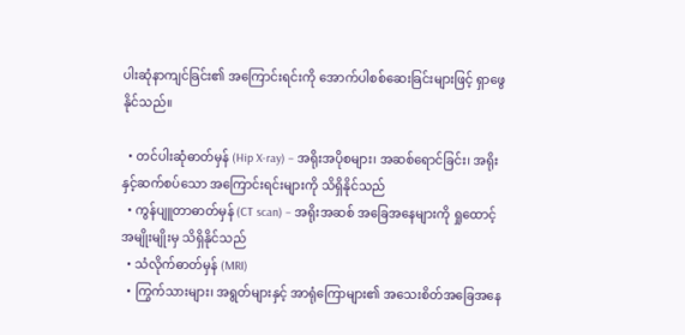ပါးဆုံနာကျင်ခြင်း၏ အကြောင်းရင်းကို အောက်ပါစစ်ဆေးခြင်းများဖြင့် ရှာဖွေနိုင်သည်။

  • တင်ပါးဆုံဓာတ်မှန် (Hip X-ray) – အရိုးအပိုစများ၊ အဆစ်ရောင်ခြင်း၊ အရိုးနှင့်ဆက်စပ်သော အကြောင်းရင်းများကို သိရှိနိုင်သည်
  • ကွန်ပျူတာဓာတ်မှန် (CT scan) – အရိုးအဆစ် အခြေအနေများကို ရှုထောင့်အမျိုးမျိုးမှ သိရှိနိုင်သည်
  • သံလိုက်ဓာတ်မှန် (MRI)
  • ကြွက်သားများ၊ အရွတ်များနှင့် အာရုံကြောများ၏ အသေးစိတ်အခြေအနေ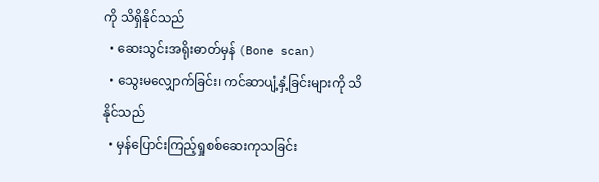ကို သိရှိနိုင်သည်
  • ဆေးသွင်းအရိုးဓာတ်မှန် (Bone scan)
  • သွေးမလျှောက်ခြင်း၊ ကင်ဆာပျံ့နှံ့ခြင်းများကို သိနိုင်သည်
  • မှန်ပြောင်းကြည့်ရှုစစ်ဆေးကုသခြင်း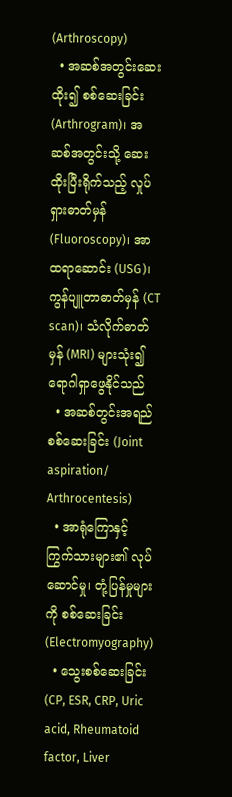(Arthroscopy)
  • အဆစ်အတွင်းဆေးထိုး၍ စစ်ဆေးခြင်း (Arthrogram)၊ အဆစ်အတွင်းသို့ ဆေးထိုးပြီးရိုက်သည့် လှုပ်ရှားဓာတ်မှန် (Fluoroscopy)၊ အာထရာဆောင်း (USG)၊ ကွန်ပျူတာဓာတ်မှန် (CT scan)၊ သံလိုက်ဓာတ်မှန် (MRI) များသုံး၍ ရောဂါရှာဖွေနိုင်သည်
  • အဆစ်တွင်းအရည် စစ်ဆေးခြင်း (Joint aspiration/ Arthrocentesis)
  • အာရုံကြောနှင့် ကြွက်သားများ၏ လုပ်ဆောင်မှု၊ တုံ့ပြန်မှုများကို စစ်ဆေးခြင်း (Electromyography)
  • သွေးစစ်ဆေးခြင်း (CP, ESR, CRP, Uric acid, Rheumatoid factor, Liver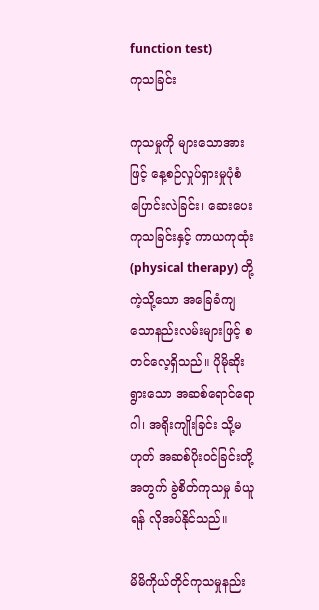function test)
ကုသခြင်း

ကုသမှုကို များသောအားဖြင့် နေ့စဉ်လှုပ်ရှားမှုပုံစံ ပြောင်းလဲခြင်း၊ ဆေးပေးကုသခြင်းနှင့် ကာယကုထုံး (physical therapy) တို့ကဲ့သို့သော အခြေခံကျသောနည်းလမ်းများဖြင့် စတင်လေ့ရှိသည်။ ပိုမိုဆိုးရွားသော အဆစ်ရောင်ရောဂါ၊ အရိုးကျိုးခြင်း သို့မဟုတ် အဆစ်ပိုးဝင်ခြင်းတို့အတွက် ခွဲစိတ်ကုသမှု ခံယူရန် လိုအပ်နိုင်သည်။

မိမိကိုယ်တိုင်ကုသမှုနည်း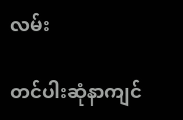လမ်း

တင်ပါးဆုံနာကျင်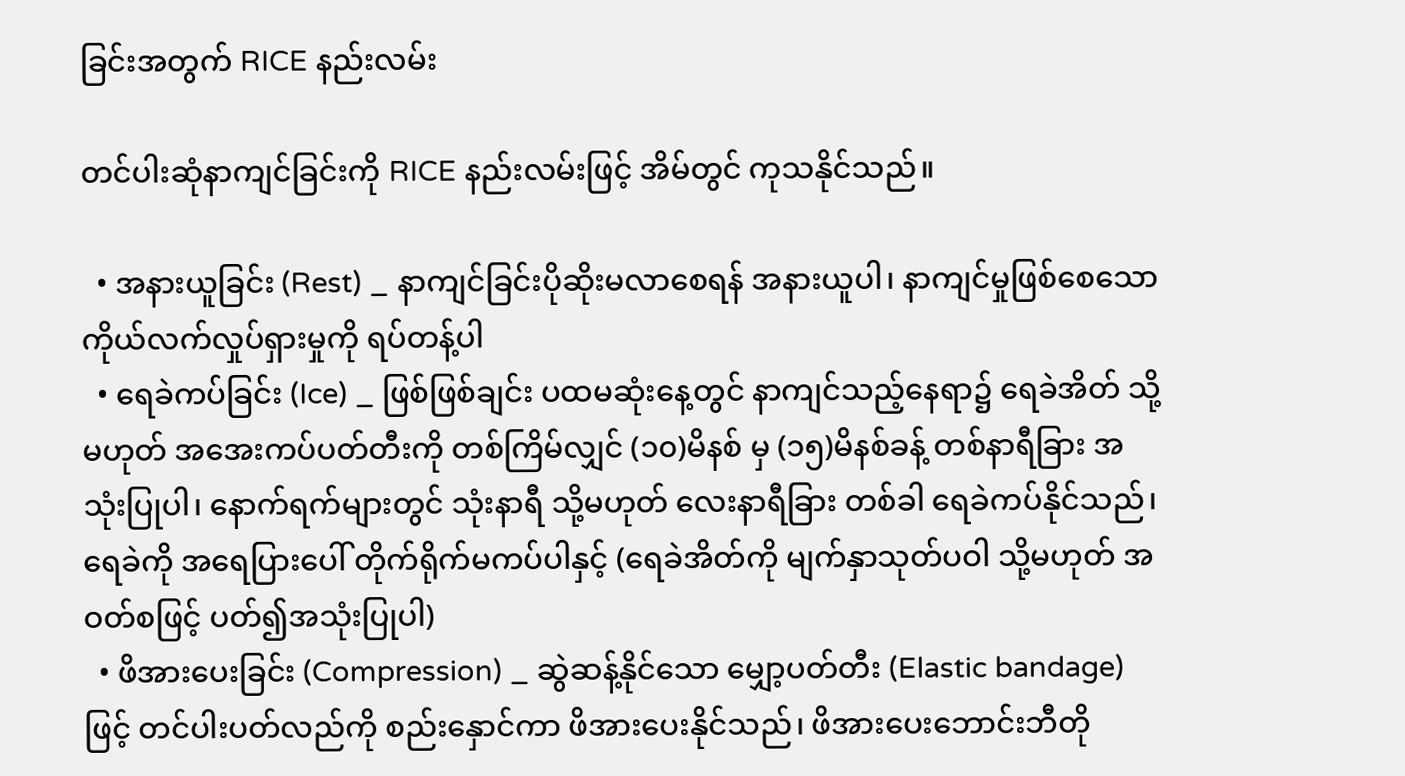ခြင်းအတွက် RICE နည်းလမ်း

တင်ပါးဆုံနာကျင်ခြင်းကို RICE နည်းလမ်းဖြင့် အိမ်တွင် ကုသနိုင်သည်။

  • အနားယူခြင်း (Rest) _ နာကျင်ခြင်းပိုဆိုးမလာစေရန် အနားယူပါ၊ နာကျင်မှုဖြစ်စေသော ကိုယ်လက်လှုပ်ရှားမှုကို ရပ်တန့်ပါ
  • ရေခဲကပ်ခြင်း (Ice) _ ဖြစ်ဖြစ်ချင်း ပထမဆုံးနေ့တွင် နာကျင်သည့်နေရာ၌ ရေခဲအိတ် သို့မဟုတ် အအေးကပ်ပတ်တီးကို တစ်ကြိမ်လျှင် (၁၀)မိနစ် မှ (၁၅)မိနစ်ခန့် တစ်နာရီခြား အသုံးပြုပါ၊ နောက်ရက်များတွင် သုံးနာရီ သို့မဟုတ် လေးနာရီခြား တစ်ခါ ရေခဲကပ်နိုင်သည်၊ ရေခဲကို အရေပြားပေါ် တိုက်ရိုက်မကပ်ပါနှင့် (ရေခဲအိတ်ကို မျက်နှာသုတ်ပဝါ သို့မဟုတ် အဝတ်စဖြင့် ပတ်၍အသုံးပြုပါ)
  • ဖိအားပေးခြင်း (Compression) _ ဆွဲဆန့်နိုင်သော မျှော့ပတ်တီး (Elastic bandage) ဖြင့် တင်ပါးပတ်လည်ကို စည်းနှောင်ကာ ဖိအားပေးနိုင်သည်၊ ဖိအားပေးဘောင်းဘီတို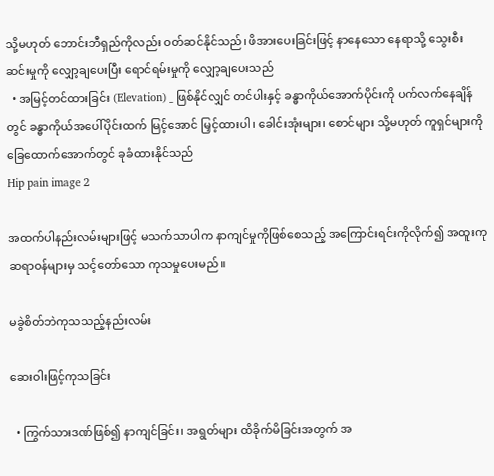သို့မဟုတ် ဘောင်းဘီရှည်ကိုလည်း ဝတ်ဆင်နိုင်သည်၊ ဖိအားပေးခြင်းဖြင့် နာနေသော နေရာသို့ သွေးစီးဆင်းမှုကို လျှော့ချပေးပြီး ရောင်ရမ်းမှုကို လျှော့ချပေးသည်
  • အမြင့်တင်ထားခြင်း (Elevation) _ ဖြစ်နိုင်လျှင် တင်ပါးနှင့် ခန္ဓာကိုယ်အောက်ပိုင်းကို ပက်လက်နေချိန်တွင် ခန္ဓာကိုယ်အပေါ်ပိုင်းထက် မြင့်အောင် မြှင့်ထားပါ၊ ခေါင်းအုံးများ၊ စောင်များ သို့မဟုတ် ကူရှင်များကို ခြေထောက်အောက်တွင် ခုခံထားနိုင်သည်
Hip pain image 2

အထက်ပါနည်းလမ်းများဖြင့် မသက်သာပါက နာကျင်မှုကိုဖြစ်စေသည့် အကြောင်းရင်းကိုလိုက်၍ အထူးကုဆရာဝန်များမှ သင့်တော်သော ကုသမှုပေးမည်။

မခွဲစိတ်ဘဲကုသသည့်နည်းလမ်း

ဆေးဝါးဖြင့်ကုသခြင်း

  • ကြွက်သားဒဏ်ဖြစ်၍ နာကျင်ခြင်း၊ အရွတ်များ ထိခိုက်မိခြင်းအတွက် အ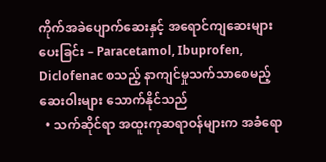ကိုက်အခဲပျောက်ဆေးနှင့် အရောင်ကျဆေးများပေးခြင်း – Paracetamol, Ibuprofen, Diclofenac စသည့် နာကျင်မှုသက်သာစေမည့် ဆေးဝါးများ သောက်နိုင်သည်
  • သက်ဆိုင်ရာ အထူးကုဆရာဝန်များက အခံရော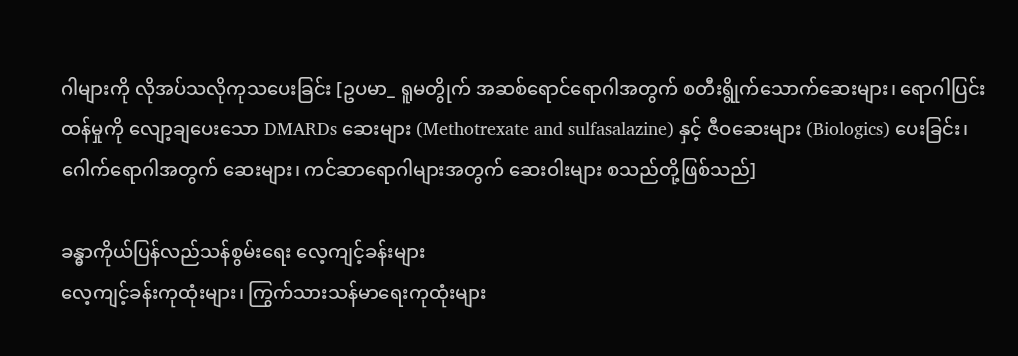ဂါများကို လိုအပ်သလိုကုသပေးခြင်း [ဥပမာ_ ရူမတွိုက် အဆစ်‌ရောင်‌ရောဂါအတွက် စတီးရွိုက်သောက်ဆေးများ၊ ရောဂါပြင်းထန်မှုကို လျော့ချပေးသော DMARDs ဆေးများ (Methotrexate and sulfasalazine) နှင့် ဇီဝဆေးများ (Biologics) ပေးခြင်း၊ ဂေါက်ရောဂါအတွက် ဆေးများ၊ ကင်ဆာရောဂါများအတွက် ဆေးဝါးများ စသည်တို့ဖြစ်သည်]

ခန္ဓာကိုယ်ပြန်လည်သန်စွမ်းရေး လေ့ကျင့်ခန်းများ
လေ့ကျင့်ခန်းကုထုံးများ၊ ကြွက်သားသန်မာရေးကုထုံးများ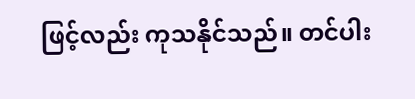ဖြင့်လည်း ကုသနိုင်သည်။ တင်ပါး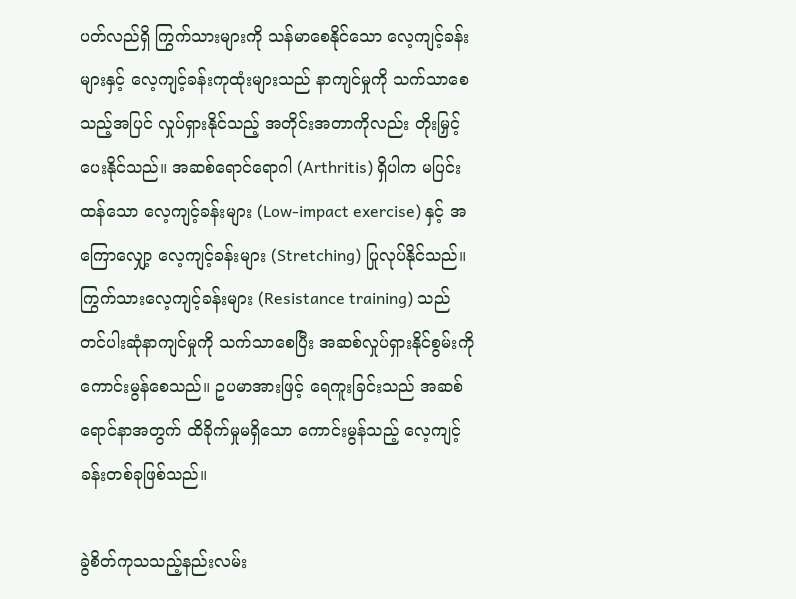ပတ်လည်ရှိ ကြွက်သားများကို သန်မာစေနိုင်သော လေ့ကျင့်ခန်းများနှင့် လေ့ကျင့်ခန်းကုထုံးများသည် နာကျင်မှုကို သက်သာစေသည့်အပြင် လှုပ်ရှားနိုင်သည့် အတိုင်းအတာကိုလည်း တိုးမြှင့်ပေးနိုင်သည်။ အဆစ်ရောင်ရောဂါ (Arthritis) ရှိပါက မပြင်းထန်သော လေ့ကျင့်ခန်းများ (Low-impact exercise) နှင့် အကြောလျှော့ လေ့ကျင့်ခန်းများ (Stretching) ပြုလုပ်နိုင်သည်။ ကြွက်သားလေ့ကျင့်ခန်းများ (Resistance training) သည် တင်ပါးဆုံနာကျင်မှုကို သက်သာစေပြီး အဆစ်လှုပ်ရှားနိုင်စွမ်းကို ကောင်းမွန်စေသည်။ ဥပမာအားဖြင့် ရေကူးခြင်းသည် အဆစ်ရောင်နာအတွက် ထိခိုက်မှုမရှိသော ကောင်းမွန်သည့် လေ့ကျင့်ခန်းတစ်ခုဖြစ်သည်။

ခွဲစိတ်ကုသသည့်နည်းလမ်း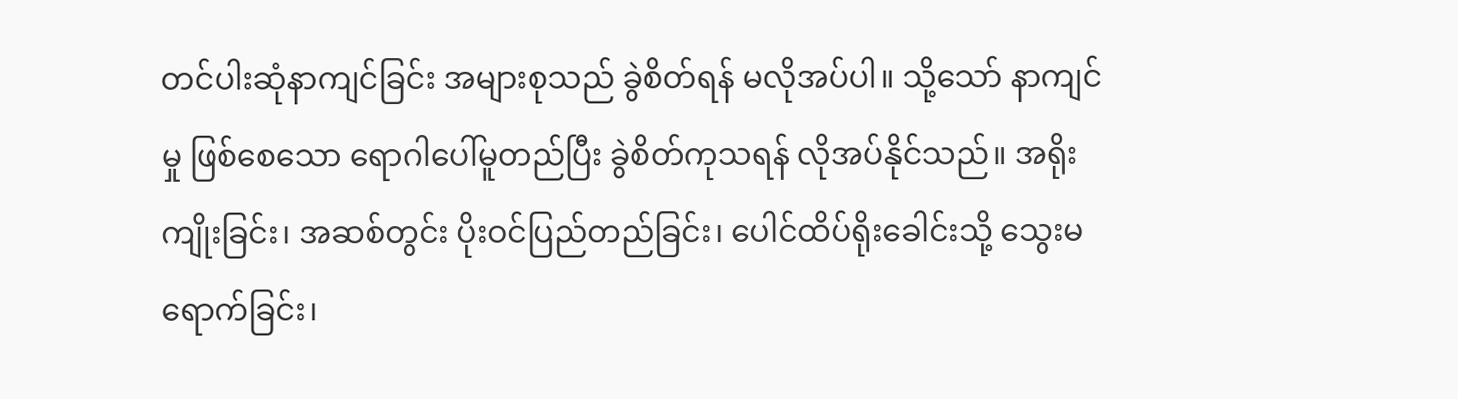တင်ပါးဆုံနာကျင်ခြင်း အများစုသည် ခွဲစိတ်ရန် မလိုအပ်ပါ။ သို့သော် နာကျင်မှု ဖြစ်စေသော ရောဂါပေါ်မူတည်ပြီး ခွဲစိတ်ကုသရန် လိုအပ်နိုင်သည်။ အရိုးကျိုးခြင်း၊ အဆစ်တွင်း ပိုးဝင်ပြည်တည်ခြင်း၊ ပေါင်ထိပ်ရိုးခေါင်းသို့ သွေးမရောက်ခြင်း၊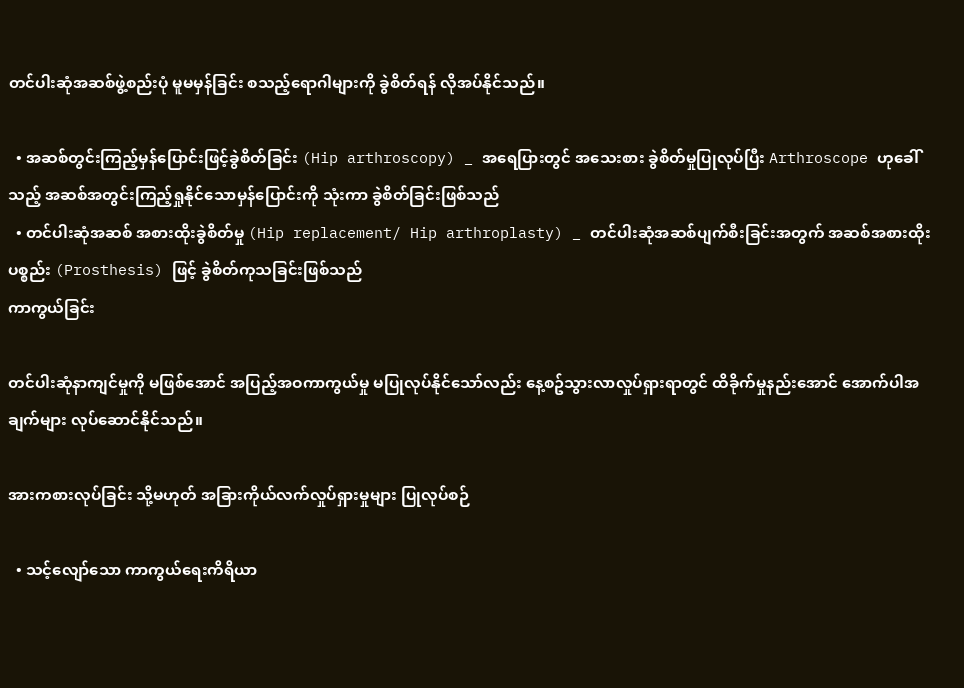တင်ပါးဆုံအဆစ်ဖွဲ့စည်းပုံ မူမမှန်ခြင်း စသည့်ရောဂါများကို ခွဲစိတ်ရန် လိုအပ်နိုင်သည်။

  • အဆစ်တွင်းကြည့်မှန်ပြောင်းဖြင့်ခွဲစိတ်ခြင်း (Hip arthroscopy) _ အရေပြားတွင် အသေးစား ခွဲစိတ်မှုပြုလုပ်ပြီး Arthroscope ဟုခေါ်သည့် အဆစ်အတွင်းကြည့်ရှုနိုင်သောမှန်ပြောင်းကို သုံးကာ ခွဲစိတ်ခြင်းဖြစ်သည်
  • တင်ပါးဆုံအဆစ် အစားထိုးခွဲစိတ်မှု (Hip replacement/ Hip arthroplasty) _ တင်ပါးဆုံအဆစ်ပျက်စီးခြင်းအတွက် အဆစ်အစားထိုးပစ္စည်း (Prosthesis) ဖြင့် ခွဲစိတ်ကုသခြင်းဖြစ်သည်
ကာကွယ်ခြင်း

တင်ပါးဆုံနာကျင်မှုကို မဖြစ်အောင် အပြည့်အဝကာကွယ်မှု မပြုလုပ်နိုင်သော်လည်း နေ့စဥ်သွားလာလှုပ်ရှားရာတွင် ထိခိုက်မှုနည်းအောင် အောက်ပါအချက်များ လုပ်ဆောင်နိုင်သည်။

အားကစားလုပ်ခြင်း သို့မဟုတ် အခြားကိုယ်လက်လှုပ်ရှားမှုများ ပြုလုပ်စဉ်

  • သင့်လျော်သော ကာကွယ်ရေးကိရိယာ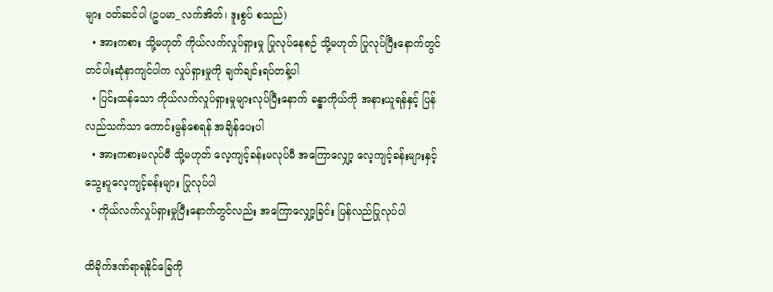များ ဝတ်ဆင်ပါ (ဥပမာ_လက်အိတ်၊ ဒူးစွပ် စသည်)
  • အားကစား သို့မဟုတ် ကိုယ်လက်လှုပ်ရှားမှု ပြုလုပ်နေစဉ် သို့မဟုတ် ပြုလုပ်ပြီးနောက်တွင် တင်ပါးဆုံနာကျင်ပါက လှုပ်ရှားမှုကို ချက်ချင်းရပ်တန့်ပါ
  • ပြင်းထန်သော ကိုယ်လက်လှုပ်ရှားမှုများလုပ်ပြီးနောက် ခန္ဓာကိုယ်ကို အနားယူရန်နှင့် ပြန်လည်သက်သာ ကောင်းမွန်စေရန် အချိန်ပေးပါ
  • အားကစားမလုပ်မီ သို့မဟုတ် လေ့ကျင့်ခန်းမလုပ်မီ အကြောလျှော့ လေ့ကျင့်ခန်းများနှင့် သွေးပူလေ့ကျင့်ခန်းများ ပြုလုပ်ပါ
  • ကိုယ်လက်လှုပ်ရှားမှုပြီးနောက်တွင်လည်း အကြောလျှော့ခြင်း ပြန်လည်ပြုလုပ်ပါ

ထိခိုက်ဒဏ်ရာရနိုင်ခြေကို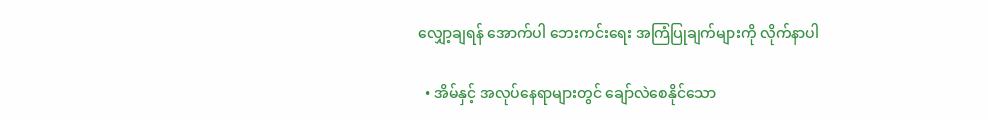လျှော့ချရန် အောက်ပါ ဘေးကင်းရေး အကြံပြုချက်များကို လိုက်နာပါ

  • အိမ်နှင့် အလုပ်နေရာများတွင် ချော်လဲစေနိုင်သော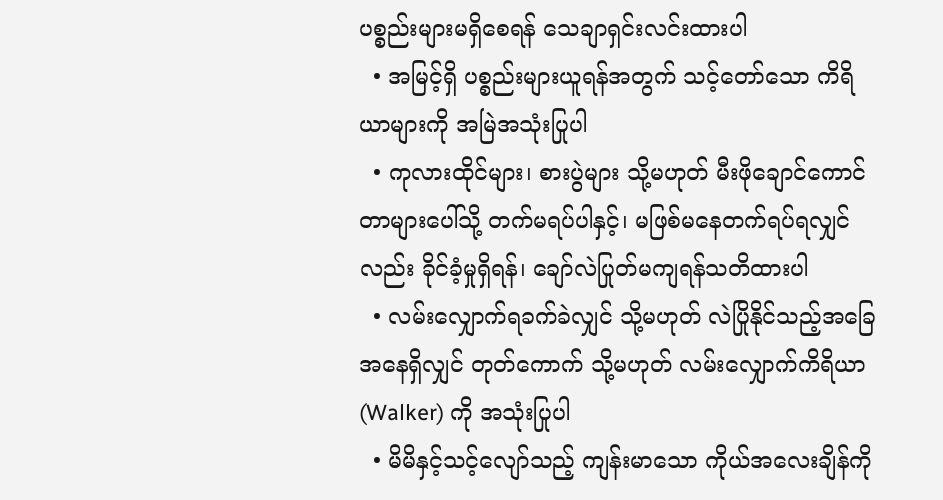ပစ္စည်းများမရှိစေရန် သေချာရှင်းလင်းထားပါ
  • အမြင့်ရှိ ပစ္စည်းများယူရန်အတွက် သင့်တော်သော ကိရိယာများကို အမြဲအသုံးပြုပါ
  • ကုလားထိုင်များ၊ စားပွဲများ သို့မဟုတ် မီးဖိုချောင်ကောင်တာများပေါ်သို့ တက်မရပ်ပါနှင့်၊ မဖြစ်မနေတက်ရပ်ရလျှင်လည်း ခိုင်ခံ့မှုရှိရန်၊ ချော်လဲပြုတ်မကျရန်သတိထားပါ
  • လမ်းလျှောက်ရခက်ခဲလျှင် သို့မဟုတ် လဲပြိုနိုင်သည့်အခြေအနေရှိလျှင် တုတ်ကောက် သို့မဟုတ် လမ်းလျှောက်ကိရိယာ (Walker) ကို အသုံးပြုပါ
  • မိမိနှင့်သင့်လျော်သည့် ကျန်းမာသော ကိုယ်အလေးချိန်ကို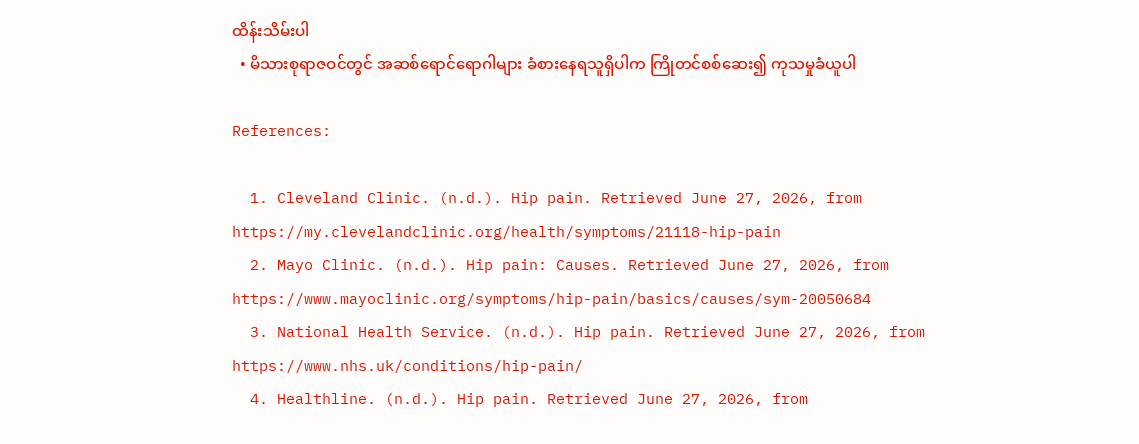ထိန်းသိမ်းပါ
  • မိသားစုရာဇဝင်တွင် အဆစ်ရောင်ရောဂါများ ခံစားနေရသူရှိပါက ကြိုတင်စစ်ဆေး၍ ကုသမှုခံယူပါ

References:

  1. Cleveland Clinic. (n.d.). Hip pain. Retrieved June 27, 2026, from https://my.clevelandclinic.org/health/symptoms/21118-hip-pain
  2. Mayo Clinic. (n.d.). Hip pain: Causes. Retrieved June 27, 2026, from https://www.mayoclinic.org/symptoms/hip-pain/basics/causes/sym-20050684
  3. National Health Service. (n.d.). Hip pain. Retrieved June 27, 2026, from https://www.nhs.uk/conditions/hip-pain/
  4. Healthline. (n.d.). Hip pain. Retrieved June 27, 2026, from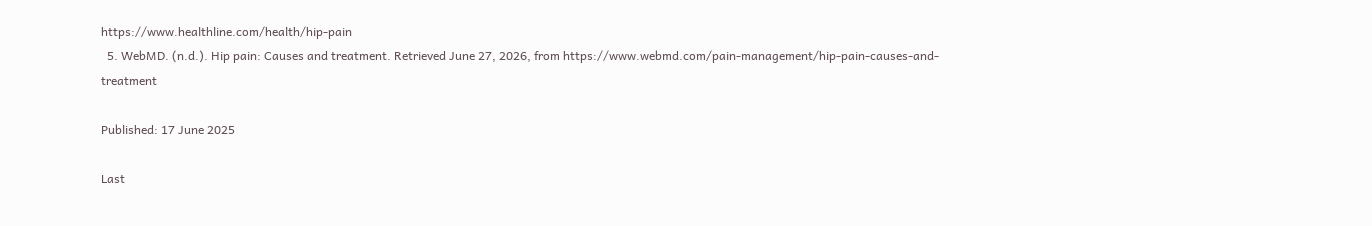https://www.healthline.com/health/hip-pain
  5. WebMD. (n.d.). Hip pain: Causes and treatment. Retrieved June 27, 2026, from https://www.webmd.com/pain-management/hip-pain-causes-and-treatment

Published: 17 June 2025

Last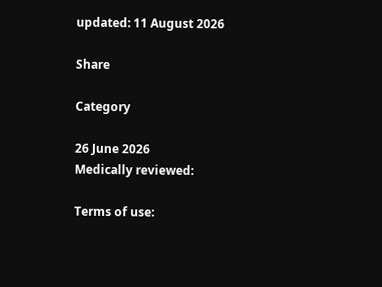updated: 11 August 2026

Share

Category

26 June 2026
Medically reviewed:

Terms of use: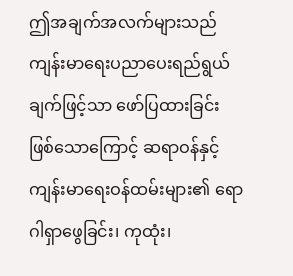ဤအချက်အလက်များသည် ကျန်းမာရေးပညာပေးရည်ရွယ်ချက်ဖြင့်သာ ဖော်ပြထားခြင်းဖြစ်သောကြောင့် ဆရာဝန်နှင့် ကျန်းမာရေးဝန်ထမ်းများ၏ ရောဂါရှာဖွေခြင်း၊ ကုထုံး၊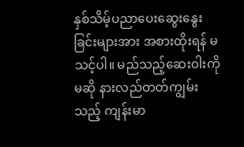နှစ်သိမ့်ပညာပေးဆွေးနွေးခြင်းများအား အစားထိုးရန် မသင့်ပါ။ မည်သည့်ဆေးဝါးကိုမဆို နားလည်တတ်ကျွမ်းသည့် ကျန်းမာ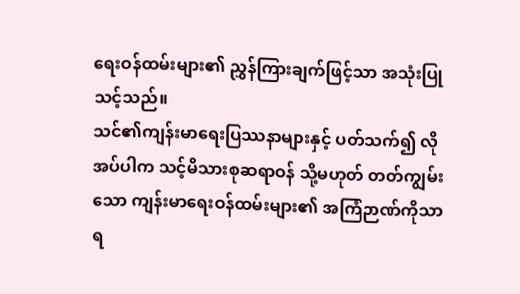ရေးဝန်ထမ်းများ၏ ညွှန်ကြားချက်ဖြင့်သာ အသုံးပြုသင့်သည်။
သင်၏ကျန်းမာရေးပြဿနာများနှင့် ပတ်သက်၍ လိုအပ်ပါက သင့်မိသားစုဆရာဝန် သို့မဟုတ် တတ်ကျွမ်းသော ကျန်းမာရေးဝန်ထမ်းများ၏ အကြံဉာဏ်ကိုသာ ရ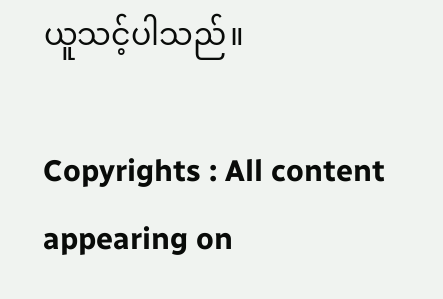ယူသင့်ပါသည်။

Copyrights : All content appearing on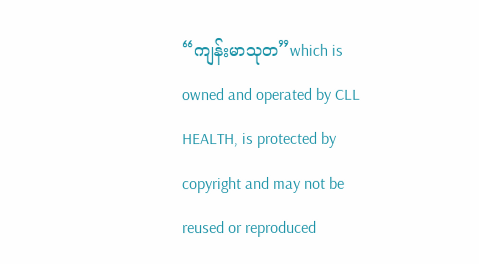“ကျန်းမာသုတ”which is owned and operated by CLL HEALTH, is protected by copyright and may not be reused or reproduced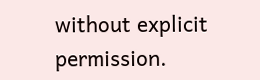without explicit permission.